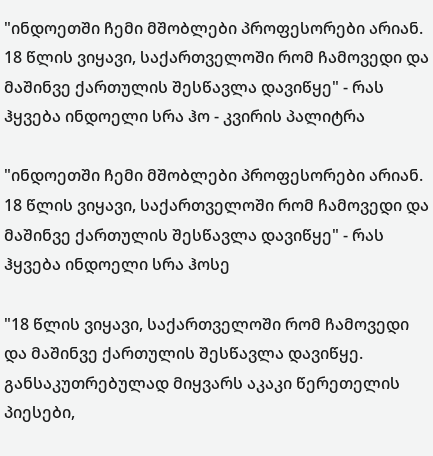"ინდოეთში ჩემი მშობლები პროფესორები არიან. 18 წლის ვიყავი, საქართველოში რომ ჩამოვედი და მაშინვე ქართულის შესწავლა დავიწყე" - რას ჰყვება ინდოელი სრა ჰო - კვირის პალიტრა

"ინდოეთში ჩემი მშობლები პროფესორები არიან. 18 წლის ვიყავი, საქართველოში რომ ჩამოვედი და მაშინვე ქართულის შესწავლა დავიწყე" - რას ჰყვება ინდოელი სრა ჰოსე

"18 წლის ვიყავი, საქართველოში რომ ჩამოვედი და მაშინვე ქართულის შესწავლა დავიწყე. განსაკუთრებულად მიყვარს აკაკი წერეთელის პიესები,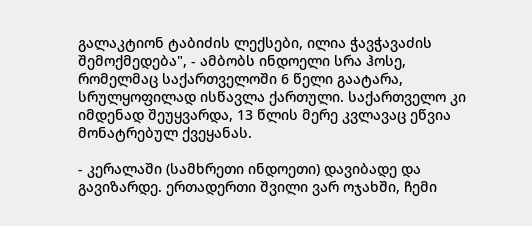გალაკტიონ ტაბიძის ლექსები, ილია ჭავჭავაძის შემოქმედება", - ამბობს ინდოელი სრა ჰოსე, რომელმაც საქართველოში 6 წელი გაატარა, სრულყოფილად ისწავლა ქართული. საქართველო კი იმდენად შეუყვარდა, 13 წლის მერე კვლავაც ეწვია მონატრებულ ქვეყანას.

- კერალაში (სამხრეთი ინდოეთი) დავიბადე და გავიზარდე. ერთადერთი შვილი ვარ ოჯახში, ჩემი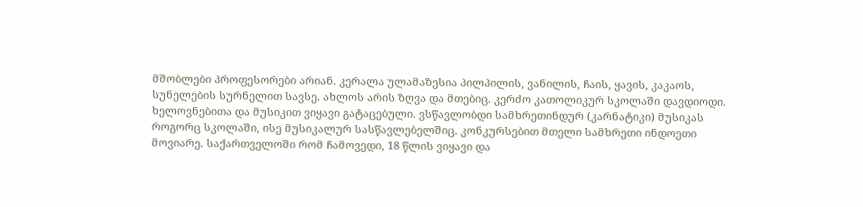მშობლები პროფესორები არიან. კერალა ულამაზესია პილპილის, ვანილის, ჩაის, ყავის, კაკაოს, სუნელების სურნელით სავსე. ახლოს არის ზღვა და მთებიც. კერძო კათოლიკურ სკოლაში დავდიოდი. ხელოვნებითა და მუსიკით ვიყავი გატაცებული. ვსწავლობდი სამხრეთინდურ (კარნატიკი) მუსიკას როგორც სკოლაში, ისე მუსიკალურ სასწავლებელშიც. კონკურსებით მთელი სამხრეთი ინდოეთი მოვიარე. საქართველოში რომ ჩამოვედი, 18 წლის ვიყავი და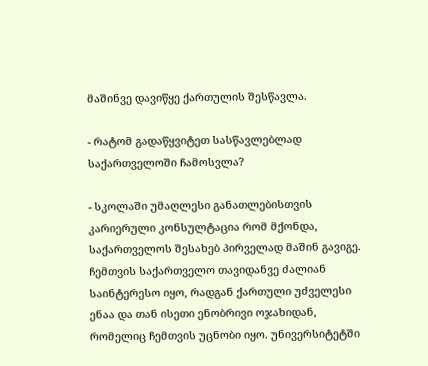მაშინვე დავიწყე ქართულის შესწავლა.

- რატომ გადაწყვიტეთ სასწავლებლად საქართველოში ჩამოსვლა?

- სკოლაში უმაღლესი განათლებისთვის კარიერული კონსულტაცია რომ მქონდა, საქართველოს შესახებ პირველად მაშინ გავიგე. ჩემთვის საქართველო თავიდანვე ძალიან საინტერესო იყო, რადგან ქართული უძველესი ენაა და თან ისეთი ენობრივი ოჯახიდან, რომელიც ჩემთვის უცნობი იყო. უნივერსიტეტში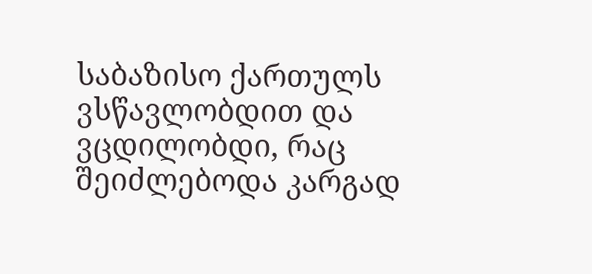საბაზისო ქართულს ვსწავლობდით და ვცდილობდი, რაც შეიძლებოდა კარგად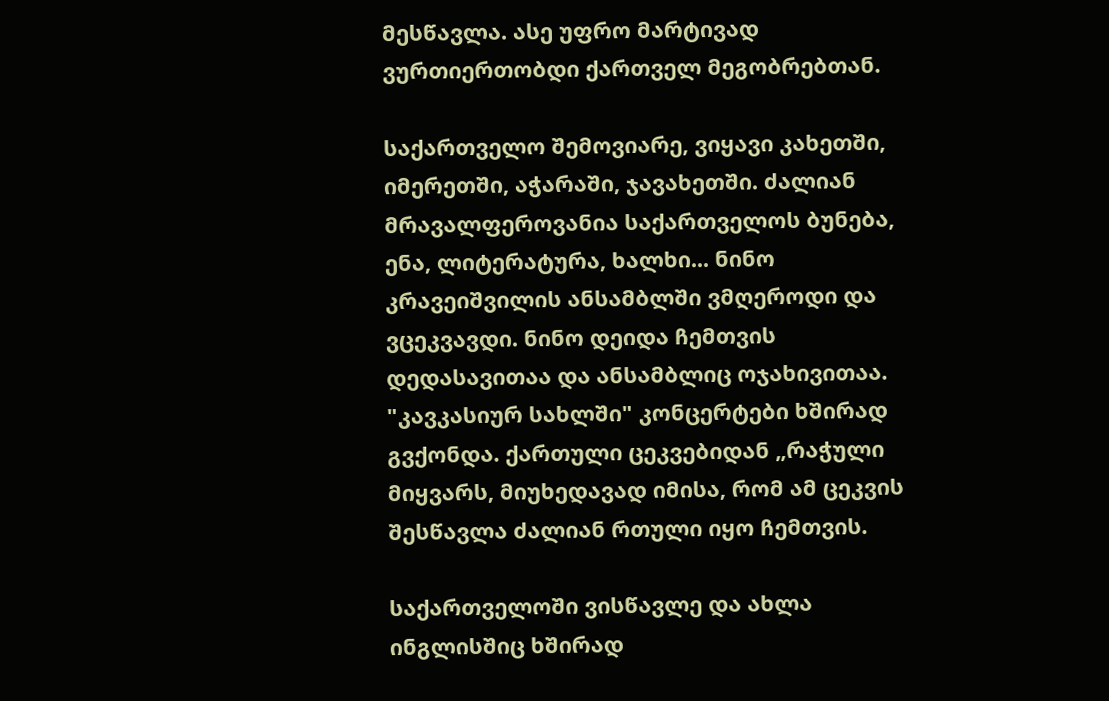მესწავლა. ასე უფრო მარტივად ვურთიერთობდი ქართველ მეგობრებთან.

საქართველო შემოვიარე, ვიყავი კახეთში, იმერეთში, აჭარაში, ჯავახეთში. ძალიან მრავალფეროვანია საქართველოს ბუნება, ენა, ლიტერატურა, ხალხი... ნინო კრავეიშვილის ანსამბლში ვმღეროდი და ვცეკვავდი. ნინო დეიდა ჩემთვის დედასავითაა და ანსამბლიც ოჯახივითაა. "კავკასიურ სახლში" კონცერტები ხშირად გვქონდა. ქართული ცეკვებიდან „რაჭული მიყვარს, მიუხედავად იმისა, რომ ამ ცეკვის შესწავლა ძალიან რთული იყო ჩემთვის.

საქართველოში ვისწავლე და ახლა ინგლისშიც ხშირად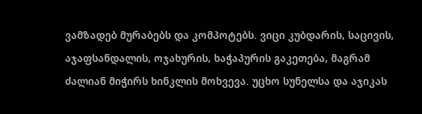ვამზადებ მურაბებს და კომპოტებს. ვიცი კუბდარის, საცივის, აჯაფსანდალის, ოჯახურის, ხაჭაპურის გაკეთება, მაგრამ ძალიან მიჭირს ხინკლის მოხვევა. უცხო სუნელსა და აჯიკას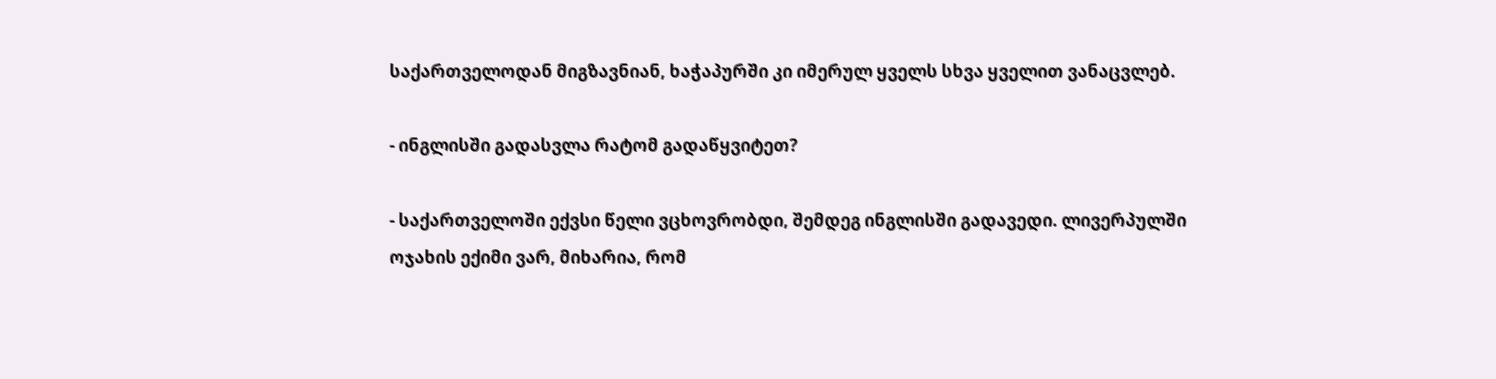საქართველოდან მიგზავნიან, ხაჭაპურში კი იმერულ ყველს სხვა ყველით ვანაცვლებ.

- ინგლისში გადასვლა რატომ გადაწყვიტეთ?

- საქართველოში ექვსი წელი ვცხოვრობდი, შემდეგ ინგლისში გადავედი. ლივერპულში ოჯახის ექიმი ვარ, მიხარია, რომ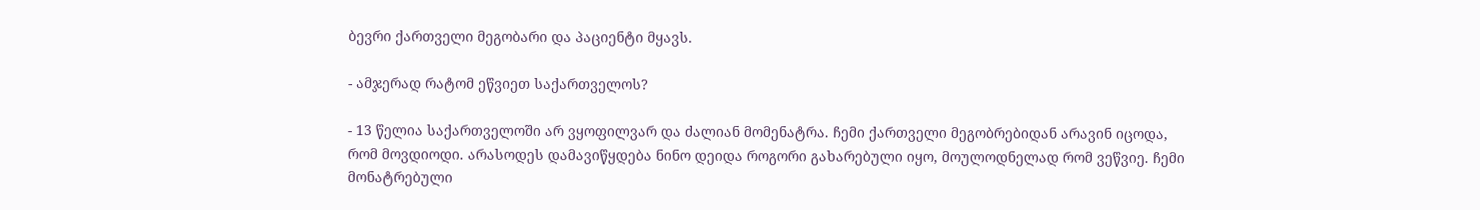ბევრი ქართველი მეგობარი და პაციენტი მყავს.

- ამჯერად რატომ ეწვიეთ საქართველოს?

- 13 წელია საქართველოში არ ვყოფილვარ და ძალიან მომენატრა. ჩემი ქართველი მეგობრებიდან არავინ იცოდა, რომ მოვდიოდი. არასოდეს დამავიწყდება ნინო დეიდა როგორი გახარებული იყო, მოულოდნელად რომ ვეწვიე. ჩემი მონატრებული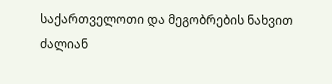საქართველოთი და მეგობრების ნახვით ძალიან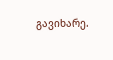გავიხარე.